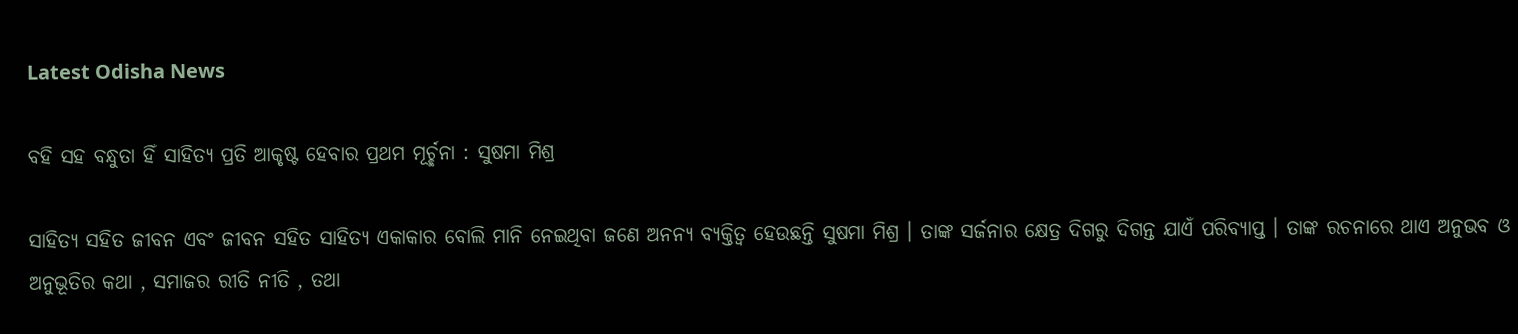Latest Odisha News

ବହି ସହ ବନ୍ଧୁତା ହିଁ ସାହିତ୍ୟ ପ୍ରତି ଆକୃଷ୍ଟ ହେବାର ପ୍ରଥମ ମୂର୍ଚ୍ଛନା : ସୁଷମା ମିଶ୍ର

ସାହିତ୍ୟ ସହିତ ଜୀବନ ଏବଂ ଜୀବନ ସହିତ ସାହିତ୍ୟ ଏକାକାର ବୋଲି ମାନି ନେଇଥିବା ଜଣେ ଅନନ୍ୟ ବ୍ୟକ୍ତିତ୍ୱ ହେଉଛନ୍ତି ସୁଷମା ମିଶ୍ର । ତାଙ୍କ ସର୍ଜନାର କ୍ଷେତ୍ର ଦିଗରୁ ଦିଗନ୍ତ ଯାଏଁ ପରିବ୍ୟାପ୍ତ । ତାଙ୍କ ରଚନାରେ ଥାଏ ଅନୁଭବ ଓ ଅନୁଭୂତିର କଥା , ସମାଜର ରୀତି ନୀତି , ତଥା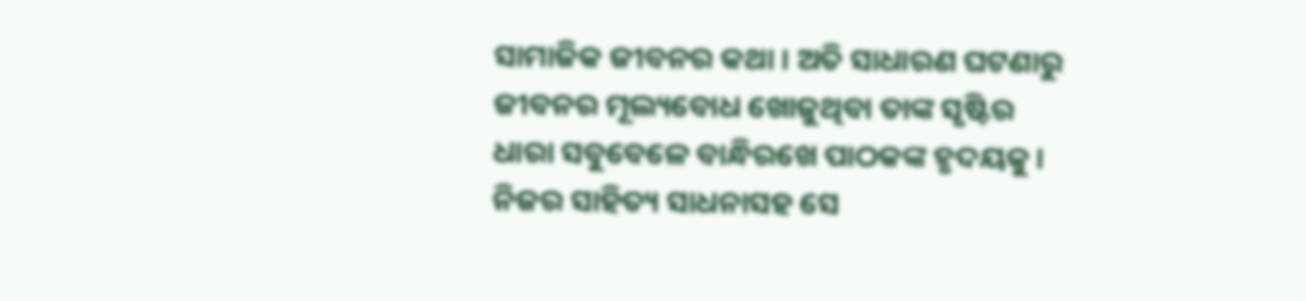ସାମାଜିକ ଜୀବନର କଥା । ଅତି ସାଧାରଣ ଘଟଣାରୁ ଜୀବନର ମୂଲ୍ୟବୋଧ ଖୋଜୁଥିବା ତାଙ୍କ ସୃଷ୍ଟିର ଧାରା ସବୁବେଳେ ବାନ୍ଧିରଖେ ପାଠକଙ୍କ ହୃଦୟକୁ । ନିଜର ସାହିତ୍ୟ ସାଧନାସହ ସେ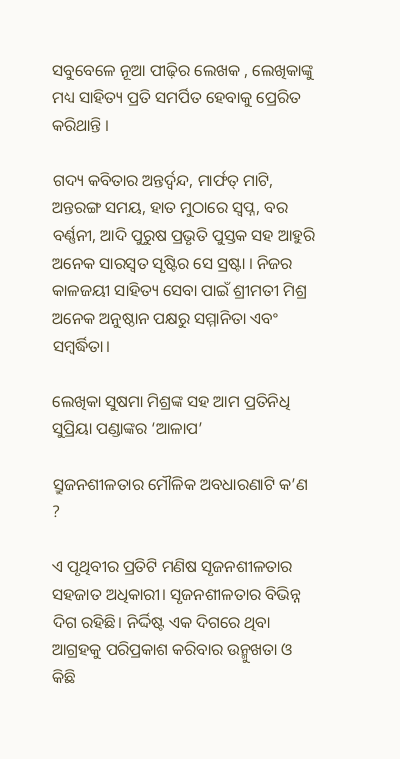ସବୁବେଳେ ନୂଆ ପୀଢ଼ିର ଲେଖକ , ଲେଖିକାଙ୍କୁ ମଧ୍ୟ ସାହିତ୍ୟ ପ୍ରତି ସମର୍ପିତ ହେବାକୁ ପ୍ରେରିତ କରିଥାନ୍ତି ।

ଗଦ୍ୟ କବିତାର ଅନ୍ତର୍ଦ୍ୱନ୍ଦ, ମାର୍ଫତ୍ ମାଟି, ଅନ୍ତରଙ୍ଗ ସମୟ, ହାତ ମୁଠାରେ ସ୍ୱପ୍ନ, ବର ବର୍ଣ୍ଣନୀ, ଆଦି ପୁରୁଷ ପ୍ରଭୃତି ପୁସ୍ତକ ସହ ଆହୁରି ଅନେକ ସାରସ୍ୱତ ସୃଷ୍ଟିର ସେ ସ୍ରଷ୍ଟା । ନିଜର କାଳଜୟୀ ସାହିତ୍ୟ ସେବା ପାଇଁ ଶ୍ରୀମତୀ ମିଶ୍ର ଅନେକ ଅନୁଷ୍ଠାନ ପକ୍ଷରୁ ସମ୍ମାନିତା ଏବଂ ସମ୍ବର୍ଦ୍ଧିତା।

ଲେଖିକା ସୁଷମା ମିଶ୍ରଙ୍କ ସହ ଆମ ପ୍ରତିନିଧି ସୁପ୍ରିୟା ପଣ୍ଡାଙ୍କର ‘ଆଳାପ’

ସ୍ରୁଜନଶୀଳତାର ମୌଳିକ ଅବଧାରଣାଟି କ’ଣ ?

ଏ ପୃଥିବୀର ପ୍ରତିଟି ମଣିଷ ସୃଜନଶୀଳତାର ସହଜାତ ଅଧିକାରୀ। ସୃଜନଶୀଳତାର ବିଭିନ୍ନ ଦିଗ ରହିଛି। ନିର୍ଦ୍ଦିଷ୍ଟ ଏକ ଦିଗରେ ଥିବା ଆଗ୍ରହକୁ ପରିପ୍ରକାଶ କରିବାର ଉନ୍ମୁଖତା ଓ କିଛି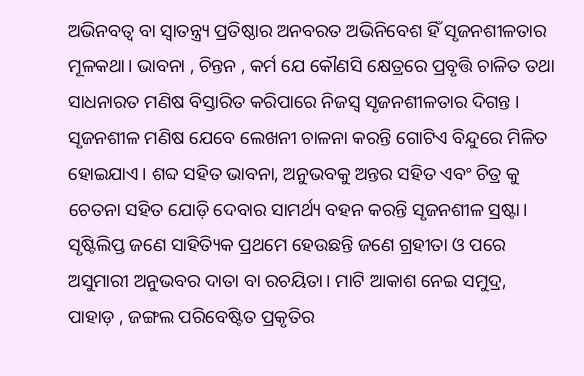ଅଭିନବତ୍ୱ ବା ସ୍ୱାତନ୍ତ୍ର୍ୟ ପ୍ରତିଷ୍ଠାର ଅନବରତ ଅଭିନିବେଶ ହିଁ ସୃଜନଶୀଳତାର ମୂଳକଥା। ଭାବନା , ଚିନ୍ତନ , କର୍ମ ଯେ କୌଣସି କ୍ଷେତ୍ରରେ ପ୍ରବୃତ୍ତି ଚାଳିତ ତଥା ସାଧନାରତ ମଣିଷ ବିସ୍ତାରିତ କରିପାରେ ନିଜସ୍ୱ ସୃଜନଶୀଳତାର ଦିଗନ୍ତ । ସୃଜନଶୀଳ ମଣିଷ ଯେବେ ଲେଖନୀ ଚାଳନା କରନ୍ତି ଗୋଟିଏ ବିନ୍ଦୁରେ ମିଳିତ ହୋଇଯାଏ। ଶବ୍ଦ ସହିତ ଭାବନା, ଅନୁଭବକୁ ଅନ୍ତର ସହିତ ଏବଂ ଚିତ୍ର କୁ ଚେତନା ସହିତ ଯୋଡ଼ି ଦେବାର ସାମର୍ଥ୍ୟ ବହନ କରନ୍ତି ସୃଜନଶୀଳ ସ୍ରଷ୍ଟା। ସୃଷ୍ଟିଲିପ୍ତ ଜଣେ ସାହିତ୍ୟିକ ପ୍ରଥମେ ହେଉଛନ୍ତି ଜଣେ ଗ୍ରହୀତା ଓ ପରେ ଅସୁମାରୀ ଅନୁଭବର ଦାତା ବା ରଚୟିତା। ମାଟି ଆକାଶ ନେଇ ସମୁଦ୍ର, ପାହାଡ଼ , ଜଙ୍ଗଲ ପରିବେଷ୍ଟିତ ପ୍ରକୃତିର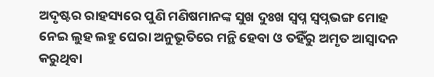ଅଦୃଷ୍ଟର ରାହସ୍ୟରେ ପୁଣି ମଣିଷମାନଙ୍କ ସୁଖ ଦୁଃଖ ସ୍ୱପ୍ନ ସ୍ୱପ୍ନଭଙ୍ଗ ମୋହ ନେଇ ଲୁହ ଲହୁ ଘେରା ଅନୁଭୂତିରେ ମନ୍ଥି ହେବା ଓ ତହିଁରୁ ଅମୃତ ଆସ୍ଵାଦନ କରୁଥିବା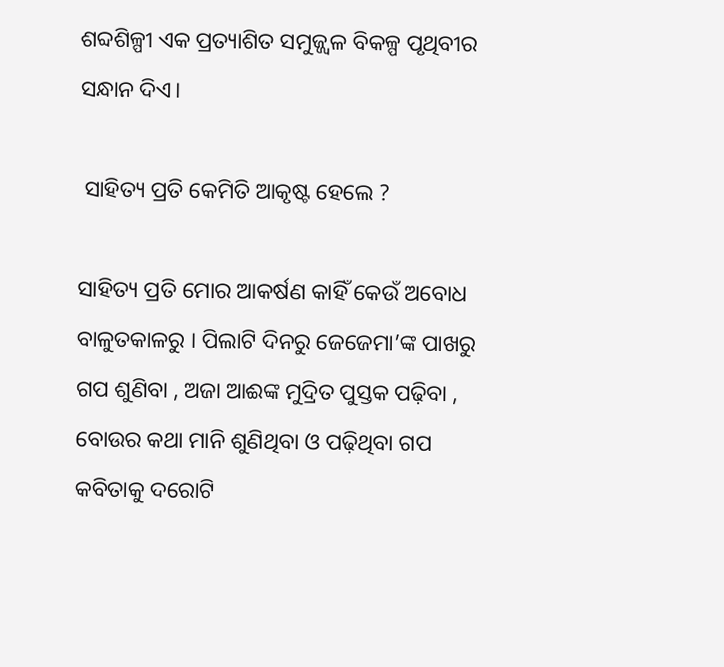ଶବ୍ଦଶିଳ୍ପୀ ଏକ ପ୍ରତ୍ୟାଶିତ ସମୁଜ୍ଜ୍ଵଳ ବିକଳ୍ପ ପୃଥିବୀର ସନ୍ଧାନ ଦିଏ।

 ସାହିତ୍ୟ ପ୍ରତି କେମିତି ଆକୃଷ୍ଟ ହେଲେ ?

ସାହିତ୍ୟ ପ୍ରତି ମୋର ଆକର୍ଷଣ କାହିଁ କେଉଁ ଅବୋଧ ବାଳୁତକାଳରୁ । ପିଲାଟି ଦିନରୁ ଜେଜେମା’ଙ୍କ ପାଖରୁ ଗପ ଶୁଣିବା , ଅଜା ଆଈଙ୍କ ମୁଦ୍ରିତ ପୁସ୍ତକ ପଢ଼ିବା , ବୋଉର କଥା ମାନି ଶୁଣିଥିବା ଓ ପଢ଼ିଥିବା ଗପ କବିତାକୁ ଦରୋଟି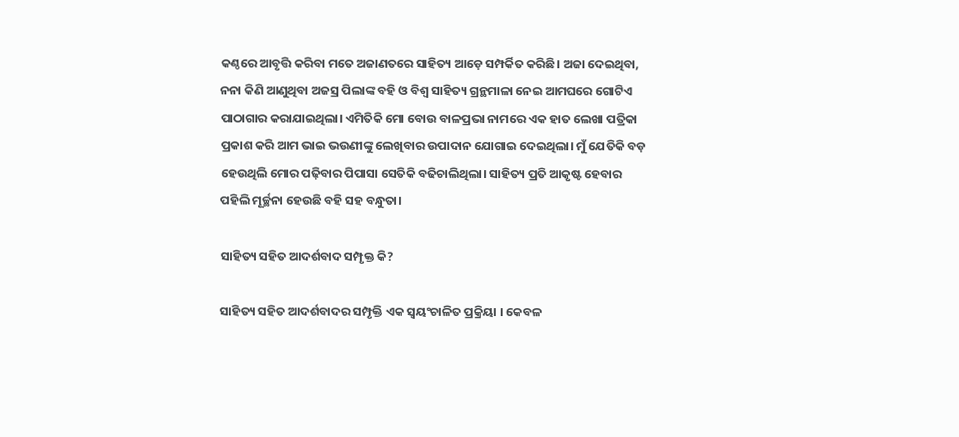କଣ୍ଠରେ ଆବୃତ୍ତି କରିବା ମତେ ଅଜାଣତରେ ସାହିତ୍ୟ ଆଡ଼େ ସମ୍ପର୍କିତ କରିଛି। ଅଜା ଦେଇଥିବା, ନନା କିଣି ଆଣୁଥିବା ଅଜସ୍ର ପିଲାଙ୍କ ବହି ଓ ବିଶ୍ୱ ସାହିତ୍ୟ ଗ୍ରନ୍ଥମାଳା ନେଇ ଆମଘରେ ଗୋଟିଏ ପାଠାଗାର କରାଯାଇଥିଲା। ଏମିତିକି ମୋ ବୋଉ ବାଳପ୍ରଭା ନାମରେ ଏକ ହାତ ଲେଖା ପତ୍ରିକା ପ୍ରକାଶ କରି ଆମ ଭାଇ ଭଉଣୀଙ୍କୁ ଲେଖିବାର ଉପାଦାନ ଯୋଗାଇ ଦେଇଥିଲା। ମୁଁ ଯେତିକି ବଡ଼ ହେଉଥିଲି ମୋର ପଢ଼ିବାର ପିପାସା ସେତିକି ବଢିଚାଲିଥିଲା। ସାହିତ୍ୟ ପ୍ରତି ଆକୃଷ୍ଟ ହେବାର ପହିଲି ମୂର୍ଚ୍ଛନା ହେଉଛି ବହି ସହ ବନ୍ଧୁତା।

ସାହିତ୍ୟ ସହିତ ଆଦର୍ଶବାଦ ସମ୍ପୃକ୍ତ କି?

ସାହିତ୍ୟ ସହିତ ଆଦର୍ଶବାଦର ସମ୍ପୃକ୍ତି ଏକ ସ୍ୱୟଂଚାଳିତ ପ୍ରକ୍ରିୟା । କେବଳ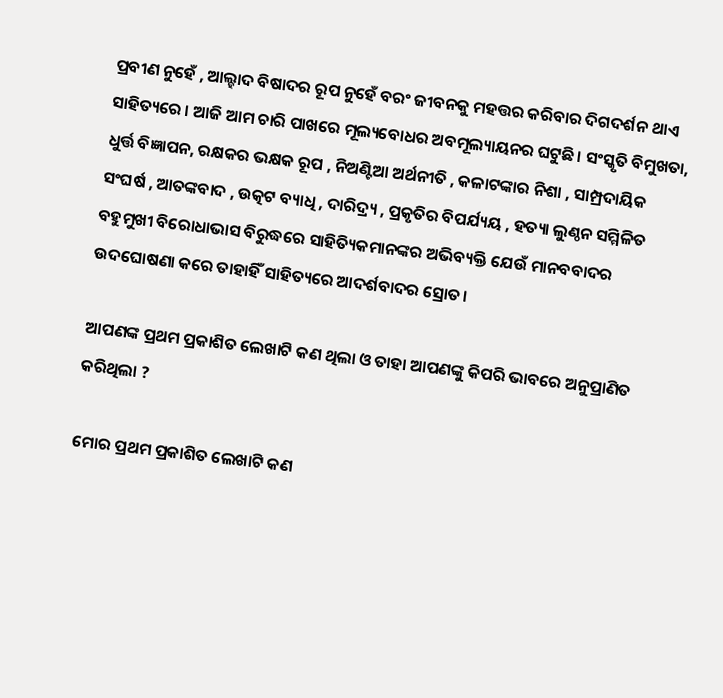ପ୍ରବୀଣ ନୁହେଁ , ଆଲ୍ହାଦ ବିଷାଦର ରୂପ ନୁହେଁ ବରଂ ଜୀବନକୁ ମହତ୍ତର କରିବାର ଦିଗଦର୍ଶନ ଥାଏ ସାହିତ୍ୟରେ । ଆଜି ଆମ ଚାରି ପାଖରେ ମୂଲ୍ୟବୋଧର ଅବମୂଲ୍ୟାୟନର ଘଟୁଛି। ସଂସ୍କୃତି ବିମୁଖତା, ଧୁର୍ତ୍ତ ବିଜ୍ଞାପନ, ରକ୍ଷକର ଭକ୍ଷକ ରୂପ , ନିଅଣ୍ଟିଆ ଅର୍ଥନୀତି , କଳାଟଙ୍କାର ନିଶା , ସାମ୍ପ୍ରଦାୟିକ ସଂଘର୍ଷ , ଆତଙ୍କବାଦ , ଉତ୍କଟ ବ୍ୟାଧି , ଦାରିଦ୍ର୍ୟ , ପ୍ରକୃତିର ବିପର୍ଯ୍ୟୟ , ହତ୍ୟା ଲୁଣ୍ଠନ ସମ୍ମିଳିତ ବହୁମୁଖୀ ବିରୋଧାଭାସ ବିରୁଦ୍ଧରେ ସାହିତ୍ୟିକମାନଙ୍କର ଅଭିବ୍ୟକ୍ତି ଯେଉଁ ମାନବବାଦର ଉଦଘୋଷଣା କରେ ତାହାହିଁ ସାହିତ୍ୟରେ ଆଦର୍ଶବାଦର ସ୍ରୋତ।

ଆପଣଙ୍କ ପ୍ରଥମ ପ୍ରକାଶିତ ଲେଖାଟି କଣ ଥିଲା ଓ ତାହା ଆପଣଙ୍କୁ କିପରି ଭାବରେ ଅନୁପ୍ରାଣିତ କରିଥିଲା ?

ମୋର ପ୍ରଥମ ପ୍ରକାଶିତ ଲେଖାଟି କଣ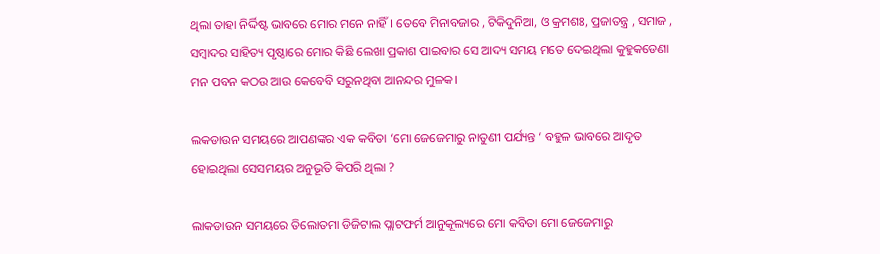ଥିଲା ତାହା ନିର୍ଦ୍ଦିଷ୍ଟ ଭାବରେ ମୋର ମନେ ନାହିଁ। ତେବେ ମିନାବଜାର , ଟିକିଦୁନିଆ, ଓ କ୍ରମଶଃ, ପ୍ରଜାତନ୍ତ୍ର , ସମାଜ , ସମ୍ବାଦର ସାହିତ୍ୟ ପୃଷ୍ଠାରେ ମୋର କିଛି ଲେଖା ପ୍ରକାଶ ପାଇବାର ସେ ଆଦ୍ୟ ସମୟ ମତେ ଦେଇଥିଲା କୁହୁକଡେଣା ମନ ପବନ କଠଉ ଆଉ କେବେବି ସରୁନଥିବା ଆନନ୍ଦର ମୁଳକ।

ଲକଡାଉନ ସମୟରେ ଆପଣଙ୍କର ଏକ କବିତା ‘ମୋ ଜେଜେମାରୁ ନାତୁଣୀ ପର୍ଯ୍ୟନ୍ତ ‘ ବହୁଳ ଭାବରେ ଆଦୃତ ହୋଇଥିଲା ସେସମୟର ଅନୁଭୂତି କିପରି ଥିଲା ?

ଲାକଡାଉନ ସମୟରେ ତିଲୋତମା ଡିଜିଟାଲ ପ୍ଲାଟଫର୍ମ ଆନୁକୂଲ୍ୟରେ ମୋ କବିତା ମୋ ଜେଜେମାରୁ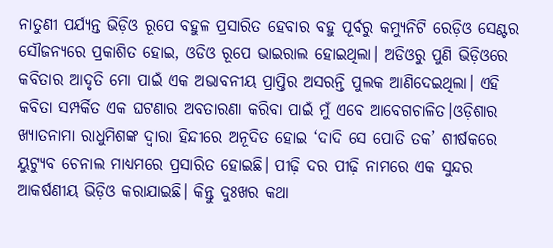ନାତୁଣୀ ପର୍ଯ୍ୟନ୍ତ ଭିଡ଼ିଓ ରୂପେ ବହୁଳ ପ୍ରସାରିତ ହେବାର ବହୁ ପୂର୍ବରୁ କମ୍ୟୁନିଟି ରେଡ଼ିଓ ସେଣ୍ଟର ସୌଜନ୍ୟରେ ପ୍ରକାଶିତ ହୋଇ, ଓଡିଓ ରୂପେ ଭାଇରାଲ ହୋଇଥିଲା। ଅଡିଓରୁ ପୁଣି ଭିଡ଼ିଓରେ କବିତାର ଆଦୃତି ମୋ ପାଇଁ ଏକ ଅଭାବନୀୟ ପ୍ରାପ୍ତିର ଅସରନ୍ତି ପୁଲକ ଆଣିଦେଇଥିଲା। ଏହି କବିତା ସମ୍ପର୍କିତ ଏକ ଘଟଣାର ଅବତାରଣା କରିବା ପାଇଁ ମୁଁ ଏବେ ଆବେଗଚାଳିତ।ଓଡ଼ିଶାର ଖ୍ୟାତନାମା ରାଧୁମିଶଙ୍କ ଦ୍ୱାରା ହିନ୍ଦୀରେ ଅନୂଦିତ ହୋଇ ‘ଦାଦି ସେ ପୋତି ତକ’ ଶୀର୍ଷକରେ ୟୁଟ୍ୟୁବ ଚେନାଲ ମାଧ୍ୟମରେ ପ୍ରସାରିତ ହୋଇଛି। ପୀଢ଼ି ଦର ପୀଢ଼ି ନାମରେ ଏକ ସୁନ୍ଦର ଆକର୍ଷଣୀୟ ଭିଡ଼ିଓ କରାଯାଇଛି। କିନ୍ତୁ ଦୁଃଖର କଥା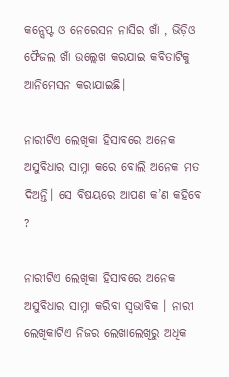କନ୍ସେପ୍ଟ ଓ ନେରେସନ ନାସିର ଖାଁ , ଭିଡ଼ିଓ ଫୈଜଲ ଖାଁ ଉଲ୍ଲେଖ କରଯାଇ କବିତାଟିକୁ ଆନିମେସନ କରାଯାଇଛି।

ନାରୀଟିଏ ଲେଖିକା ହିସାବରେ ଅନେକ ଅସୁବିଧାର ସାମ୍ନା କରେ ବୋଲି ଅନେକ ମତ ଦିଅନ୍ତି। ସେ ବିଷୟରେ ଆପଣ କ’ଣ କହିବେ ?

ନାରୀଟିଏ ଲେଖିକା ହିସାବରେ ଅନେକ ଅସୁବିଧାର ସାମ୍ନା କରିବା ସ୍ବଭାବିକ । ନାରୀ ଲେଖିକାଟିଏ ନିଜର ଲେଖାଲେଖିରୁ ଅଧିକ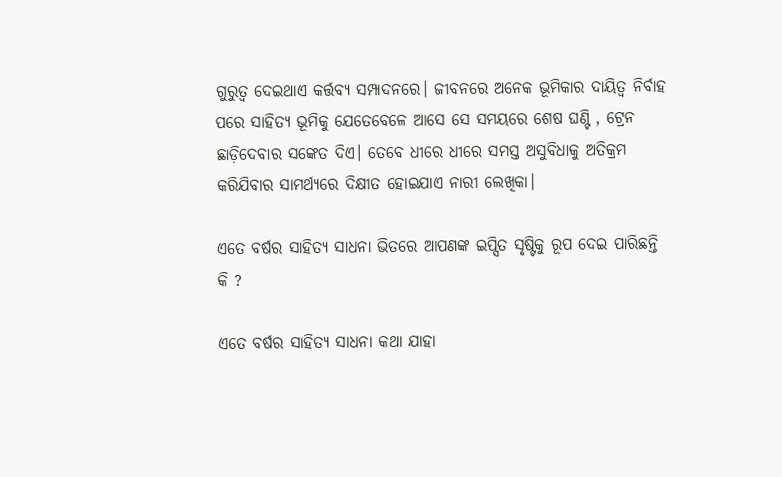ଗୁରୁତ୍ୱ ଦେଇଥାଏ କର୍ତ୍ତବ୍ୟ ସମ୍ପାଦନରେ। ଜୀବନରେ ଅନେକ ଭୂମିକାର ଦାୟିତ୍ୱ ନିର୍ବାହ ପରେ ସାହିତ୍ୟ ଭୂମିକୁ ଯେତେବେଳେ ଆସେ ସେ ସମୟରେ ଶେଷ ଘଣ୍ଟି , ଟ୍ରେନ ଛାଡ଼ିଦେବାର ସଙ୍କେତ ଦିଏ। ତେବେ ଧୀରେ ଧୀରେ ସମସ୍ତ ଅସୁବିଧାକୁ ଅତିକ୍ରମ କରିଯିବାର ସାମର୍ଥ୍ୟରେ ଦିକ୍ଷୀତ ହୋଇଯାଏ ନାରୀ ଲେଖିକା।

ଏତେ ବର୍ଷର ସାହିତ୍ୟ ସାଧନା ଭିତରେ ଆପଣଙ୍କ ଇପ୍ସିତ ସୃଷ୍ଟିକୁ ରୂପ ଦେଇ ପାରିଛନ୍ତି କି ?

ଏତେ ବର୍ଷର ସାହିତ୍ୟ ସାଧନା କଥା ଯାହା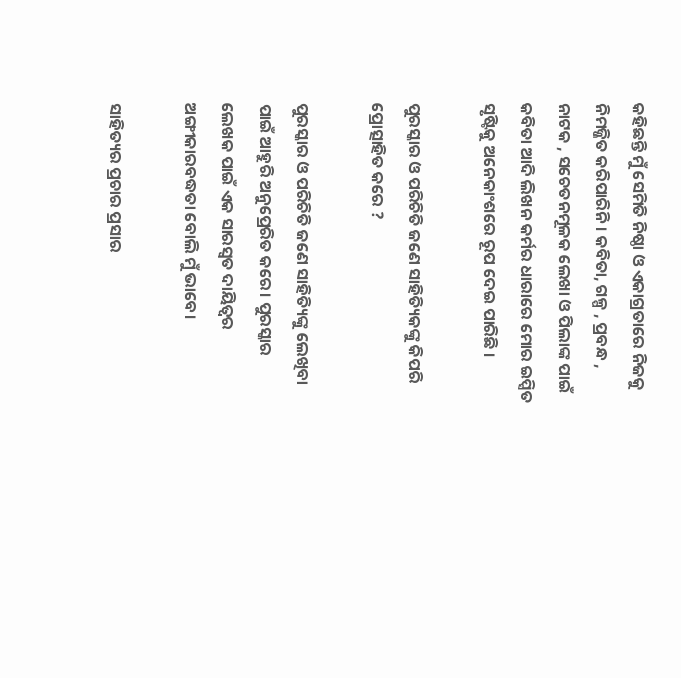କହିଛନ୍ତି ମୁଁ ସେମିତି ନିଷ୍ଠା ଓ ଏକାଗ୍ରତାରେ ନିଜକୁ ନିମଜ୍ଜିତ କରିପାରିନି। କବିତା, ଗଳ୍ପ , ପ୍ରବନ୍ଧ , ନାଟକ , ସଚେତନମୂଳକ ଲେଖା ଓ ପିଲାଙ୍କ ପାଇଁ କବିତା ଆଦି ଲିଖନ କର୍ମର ଧାରାରେ ମୋର ଇପ୍ସିତ ସୃଷ୍ଟିକୁ ଅନେକାଂଶରେ ରୂପ ଦେଇ ପାରିଛି ।

ପୁରସ୍କାର ଓ ପରିଚିତି ଜଣେ ସାହିତ୍ୟିକଙ୍କୁ କିପରି ପ୍ରୋତ୍ସାହିତ କରେ ?

ପୁରସ୍କାର ଓ ପରିଚିତି ଜଣେ ସାହିତ୍ୟିଙ୍କୁ ଲେଖିବା ପାଇଁ ଆହୁରି ଅନୁପ୍ରେରିତ କରେ। ପୁରସ୍କାର ଲେଖକ ପାଇଁ ଏକ ସାରସ୍ୱତ ଦାୟିତ୍ୱର ଅଙ୍ଗୀକାରବଦ୍ଧତା ବୋଲି ମୁଁ ଭାବେ।

ସାହିତ୍ୟର ପ୍ରଚାର ପ୍ରସାର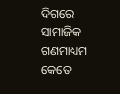ଦିଗରେ ସାମାଜିକ ଗଣମାଧ୍ୟମ କେତେ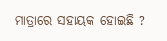ମାତ୍ରାରେ ସହାୟକ ହୋଇଛି ?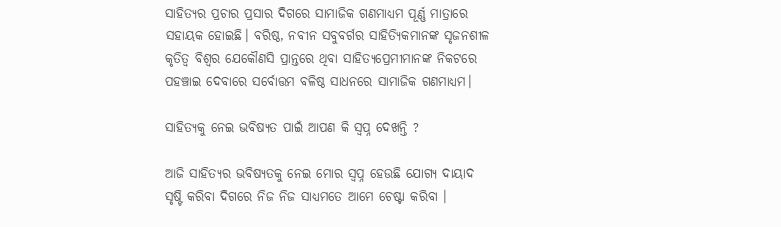ସାହିତ୍ୟର ପ୍ରଚାର ପ୍ରସାର ଦିଗରେ ସାମାଜିକ ଗଣମାଧ୍ୟମ ପୂର୍ଣ୍ଣ ମାତ୍ରାରେ ସହାୟକ ହୋଇଛି। ବରିଷ୍ଠ, ନବୀନ ସବୁବର୍ଗର ସାହିତ୍ୟିକମାନଙ୍କ ସୃଜନଶୀଳ କୃତିତ୍ୱ ବିଶ୍ୱର ଯେକୌଣସି ପ୍ରାନ୍ତରେ ଥିବା ସାହିତ୍ୟପ୍ରେମୀମାନଙ୍କ ନିକଟରେ ପହଞ୍ଚାଇ ଦେବାରେ ସର୍ବୋତ୍ତମ ବଳିଷ୍ଠ ସାଧନରେ ସାମାଜିକ ଗଣମାଧ୍ୟମ।

ସାହିତ୍ୟକୁ ନେଇ ଭବିଷ୍ୟତ ପାଇଁ ଆପଣ କି ସ୍ୱପ୍ନ ଦେଖନ୍ତି ?

ଆଜି ସାହିତ୍ୟର ଭବିଷ୍ୟତକୁ ନେଇ ମୋର ସ୍ୱପ୍ନ ହେଉଛି ଯୋଗ୍ୟ ଦାୟାଦ ସୃଷ୍ଟି କରିବା ଦିଗରେ ନିଜ ନିଜ ସାଧ୍ୟମତେ ଆମେ ଚେଷ୍ଟା କରିବା ।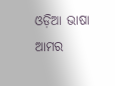ଓଡ଼ିଆ ଭାଷା ଆମର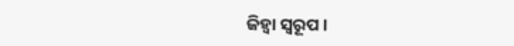ଜିହ୍ଵା ସ୍ୱରୂପ।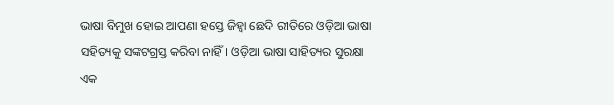ଭାଷା ବିମୁଖ ହୋଇ ଆପଣା ହସ୍ତେ ଜିହ୍ଵା ଛେଦି ରୀତିରେ ଓଡ଼ିଆ ଭାଷା ସହିତ୍ୟକୁ ସଙ୍କଟଗ୍ରସ୍ତ କରିବା ନାହିଁ। ଓଡ଼ିଆ ଭାଷା ସାହିତ୍ୟର ସୁରକ୍ଷା ଏକ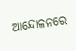ଆନ୍ଦୋଳନରେ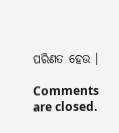ପରିଣତ ହେଉ ।

Comments are closed.